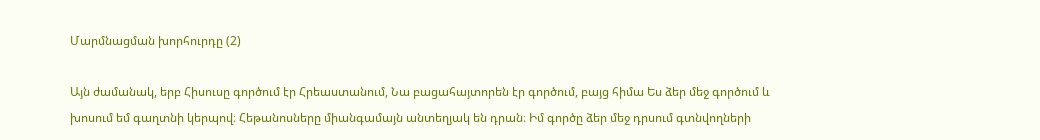Մարմնացման խորհուրդը (2)

Այն ժամանակ, երբ Հիսուսը գործում էր Հրեաստանում, Նա բացահայտորեն էր գործում, բայց հիմա Ես ձեր մեջ գործում և խոսում եմ գաղտնի կերպով։ Հեթանոսները միանգամայն անտեղյակ են դրան։ Իմ գործը ձեր մեջ դրսում գտնվողների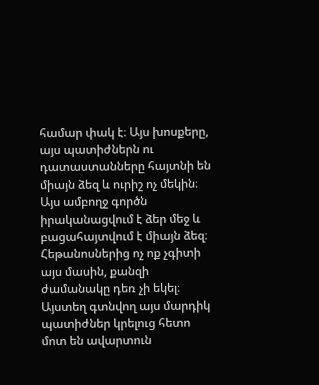համար փակ է։ Այս խոսքերը, այս պատիժներն ու դատաստանները հայտնի են միայն ձեզ և ուրիշ ոչ մեկին։ Այս ամբողջ գործն իրականացվում է ձեր մեջ և բացահայտվում է միայն ձեզ։ Հեթանոսներից ոչ ոք չգիտի այս մասին, քանզի ժամանակը դեռ չի եկել։ Այստեղ գտնվող այս մարդիկ պատիժներ կրելուց հետո մոտ են ավարտուն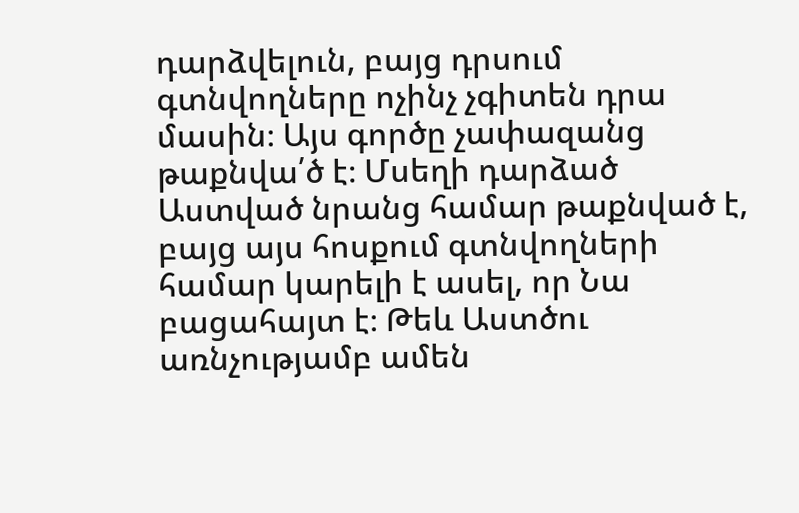դարձվելուն, բայց դրսում գտնվողները ոչինչ չգիտեն դրա մասին։ Այս գործը չափազանց թաքնվա՛ծ է։ Մսեղի դարձած Աստված նրանց համար թաքնված է, բայց այս հոսքում գտնվողների համար կարելի է ասել, որ Նա բացահայտ է։ Թեև Աստծու առնչությամբ ամեն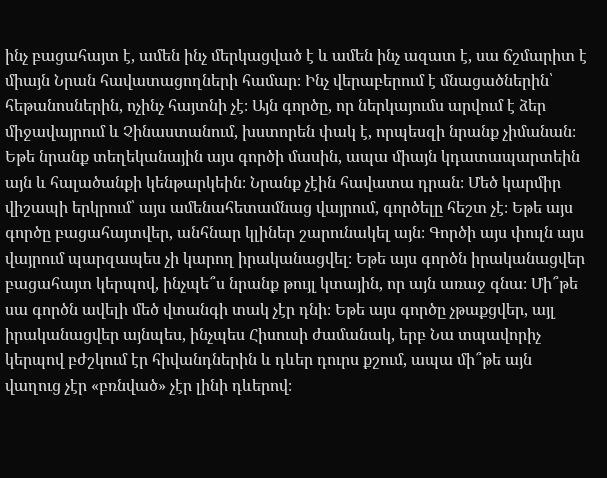ինչ բացահայտ է, ամեն ինչ մերկացված է և ամեն ինչ ազատ է, սա ճշմարիտ է միայն Նրան հավատացողների համար։ Ինչ վերաբերում է մնացածներին՝ հեթանոսներին, ոչինչ հայտնի չէ։ Այն գործը, որ ներկայումս արվում է ձեր միջավայրում և Չինաստանում, խստորեն փակ է, որպեսզի նրանք չիմանան։ Եթե նրանք տեղեկանային այս գործի մասին, ապա միայն կդատապարտեին այն և հալածանքի կենթարկեին։ Նրանք չէին հավատա դրան։ Մեծ կարմիր վիշապի երկրում՝ այս ամենահետամնաց վայրում, գործելը հեշտ չէ։ Եթե այս գործը բացահայտվեր, անհնար կլիներ շարունակել այն։ Գործի այս փուլն այս վայրում պարզապես չի կարող իրականացվել։ Եթե այս գործն իրականացվեր բացահայտ կերպով, ինչպե՞ս նրանք թույլ կտային, որ այն առաջ գնա։ Մի՞թե սա գործն ավելի մեծ վտանգի տակ չէր դնի։ Եթե այս գործը չթաքցվեր, այլ իրականացվեր այնպես, ինչպես Հիսուսի ժամանակ, երբ Նա տպավորիչ կերպով բժշկում էր հիվանդներին և դևեր դուրս քշում, ապա մի՞թե այն վաղուց չէր «բռնված» չէր լինի դևերով։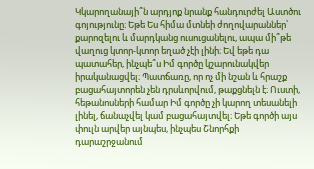Կկարողանայի՞ն արդյոք նրանք հանդուրժել Աստծու գոյությունը։ Եթե Ես հիմա մտնեի ժողովարաններ՝ քարոզելու և մարդկանց ուսուցանելու, ապա մի՞թե վաղուց կտոր-կտոր եղած չէի լինի։ Եվ եթե դա պատահեր, ինչպե՞ս Իմ գործը կշարունակվեր իրականացվել։ Պատճառը, որ ոչ մի նշան և հրաշք բացահայտորեն չեն դրսևորվում, թաքցնելն է։ Ուստի, հեթանոսների համար Իմ գործը չի կարող տեսանելի լինել, ճանաչվել կամ բացահայտվել։ Եթե գործի այս փուլն արվեր այնպես, ինչպես Շնորհքի դարաշրջանում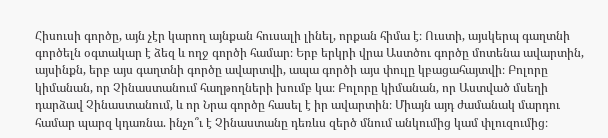Հիսուսի գործը, այն չէր կարող այնքան հուսալի լինել, որքան հիմա է։ Ուստի, այսկերպ գաղտնի գործելն օգտակար է ձեզ և ողջ գործի համար։ Երբ երկրի վրա Աստծու գործը մոտենա ավարտին, այսինքն, երբ այս գաղտնի գործը ավարտվի, ապա գործի այս փուլը կբացահայտվի։ Բոլորը կիմանան, որ Չինաստանում հաղթողների խումբ կա։ Բոլորը կիմանան, որ Աստված մսեղի դարձավ Չինաստանում, և որ Նրա գործը հասել է իր ավարտին։ Միայն այդ ժամանակ մարդու համար պարզ կդառնա. ինչո՞ւ է Չինաստանը դեռևս զերծ մնում անկումից կամ փլուզումից։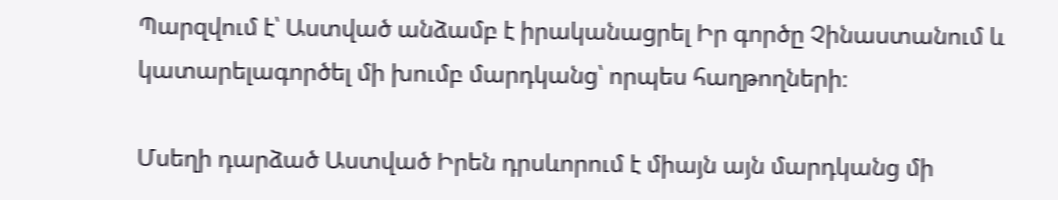Պարզվում է՝ Աստված անձամբ է իրականացրել Իր գործը Չինաստանում և կատարելագործել մի խումբ մարդկանց՝ որպես հաղթողների։

Մսեղի դարձած Աստված Իրեն դրսևորում է միայն այն մարդկանց մի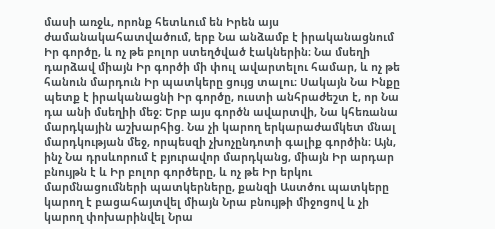մասի առջև, որոնք հետևում են Իրեն այս ժամանակահատվածում, երբ Նա անձամբ է իրականացնում Իր գործը, և ոչ թե բոլոր ստեղծված էակներին։ Նա մսեղի դարձավ միայն Իր գործի մի փուլ ավարտելու համար, և ոչ թե հանուն մարդուն Իր պատկերը ցույց տալու։ Սակայն Նա Ինքը պետք է իրականացնի Իր գործը, ուստի անհրաժեշտ է, որ Նա դա անի մսեղիի մեջ։ Երբ այս գործն ավարտվի, Նա կհեռանա մարդկային աշխարհից. Նա չի կարող երկարաժամկետ մնալ մարդկության մեջ, որպեսզի չխոչընդոտի գալիք գործին։ Այն, ինչ Նա դրսևորում է բյուրավոր մարդկանց, միայն Իր արդար բնույթն է և Իր բոլոր գործերը, և ոչ թե Իր երկու մարմնացումների պատկերները, քանզի Աստծու պատկերը կարող է բացահայտվել միայն Նրա բնույթի միջոցով և չի կարող փոխարինվել Նրա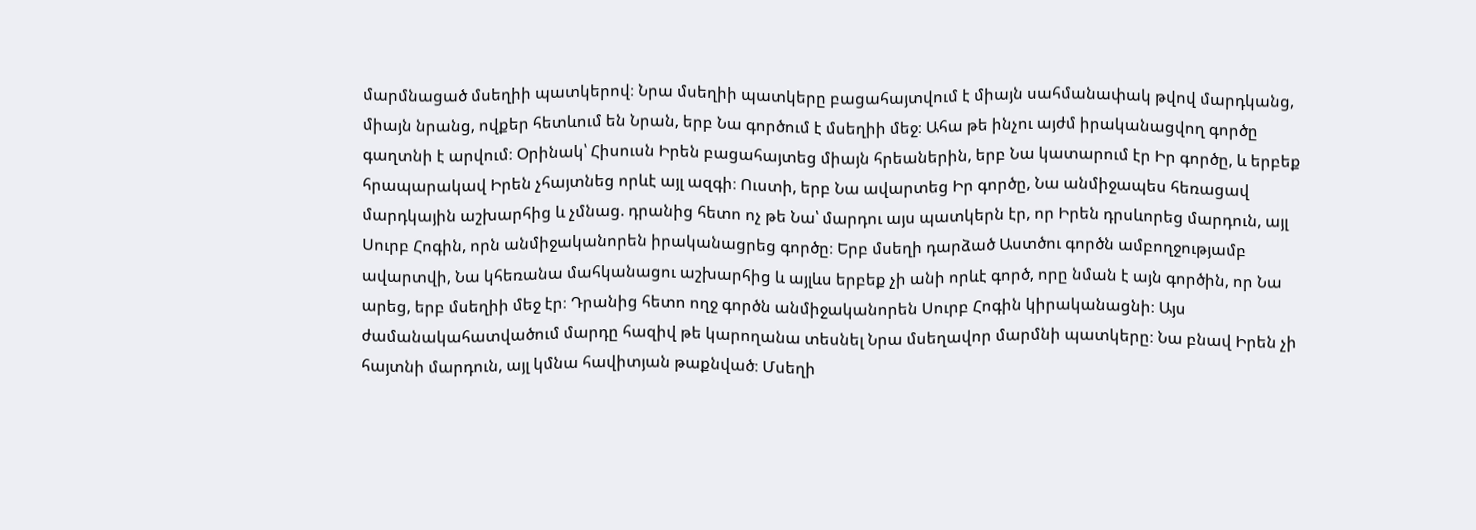մարմնացած մսեղիի պատկերով։ Նրա մսեղիի պատկերը բացահայտվում է միայն սահմանափակ թվով մարդկանց, միայն նրանց, ովքեր հետևում են Նրան, երբ Նա գործում է մսեղիի մեջ։ Ահա թե ինչու այժմ իրականացվող գործը գաղտնի է արվում։ Օրինակ՝ Հիսուսն Իրեն բացահայտեց միայն հրեաներին, երբ Նա կատարում էր Իր գործը, և երբեք հրապարակավ Իրեն չհայտնեց որևէ այլ ազգի։ Ուստի, երբ Նա ավարտեց Իր գործը, Նա անմիջապես հեռացավ մարդկային աշխարհից և չմնաց. դրանից հետո ոչ թե Նա՝ մարդու այս պատկերն էր, որ Իրեն դրսևորեց մարդուն, այլ Սուրբ Հոգին, որն անմիջականորեն իրականացրեց գործը։ Երբ մսեղի դարձած Աստծու գործն ամբողջությամբ ավարտվի, Նա կհեռանա մահկանացու աշխարհից և այլևս երբեք չի անի որևէ գործ, որը նման է այն գործին, որ Նա արեց, երբ մսեղիի մեջ էր։ Դրանից հետո ողջ գործն անմիջականորեն Սուրբ Հոգին կիրականացնի։ Այս ժամանակահատվածում մարդը հազիվ թե կարողանա տեսնել Նրա մսեղավոր մարմնի պատկերը։ Նա բնավ Իրեն չի հայտնի մարդուն, այլ կմնա հավիտյան թաքնված։ Մսեղի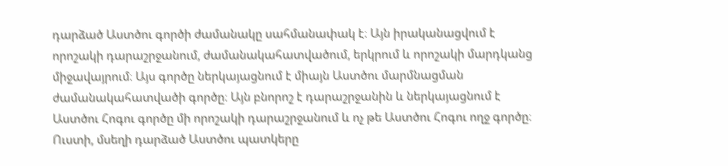դարձած Աստծու գործի ժամանակը սահմանափակ է։ Այն իրականացվում է որոշակի դարաշրջանում, ժամանակահատվածում, երկրում և որոշակի մարդկանց միջավայրում։ Այս գործը ներկայացնում է միայն Աստծու մարմնացման ժամանակահատվածի գործը։ Այն բնորոշ է դարաշրջանին և ներկայացնում է Աստծու Հոգու գործը մի որոշակի դարաշրջանում և ոչ թե Աստծու Հոգու ողջ գործը։ Ուստի, մսեղի դարձած Աստծու պատկերը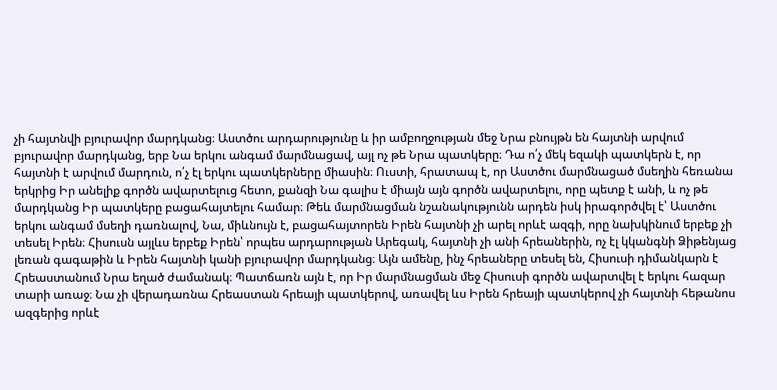չի հայտնվի բյուրավոր մարդկանց։ Աստծու արդարությունը և իր ամբողջության մեջ Նրա բնույթն են հայտնի արվում բյուրավոր մարդկանց, երբ Նա երկու անգամ մարմնացավ, այլ ոչ թե Նրա պատկերը։ Դա ո՛չ մեկ եզակի պատկերն է, որ հայտնի է արվում մարդուն, ո՛չ էլ երկու պատկերները միասին։ Ուստի, հրատապ է, որ Աստծու մարմնացած մսեղին հեռանա երկրից Իր անելիք գործն ավարտելուց հետո, քանզի Նա գալիս է միայն այն գործն ավարտելու, որը պետք է անի, և ոչ թե մարդկանց Իր պատկերը բացահայտելու համար։ Թեև մարմնացման նշանակությունն արդեն իսկ իրագործվել է՝ Աստծու երկու անգամ մսեղի դառնալով, Նա, միևնույն է, բացահայտորեն Իրեն հայտնի չի արել որևէ ազգի, որը նախկինում երբեք չի տեսել Իրեն։ Հիսուսն այլևս երբեք Իրեն՝ որպես արդարության Արեգակ, հայտնի չի անի հրեաներին, ոչ էլ կկանգնի Ձիթենյաց լեռան գագաթին և Իրեն հայտնի կանի բյուրավոր մարդկանց։ Այն ամենը, ինչ հրեաները տեսել են, Հիսուսի դիմանկարն է Հրեաստանում Նրա եղած ժամանակ։ Պատճառն այն է, որ Իր մարմնացման մեջ Հիսուսի գործն ավարտվել է երկու հազար տարի առաջ։ Նա չի վերադառնա Հրեաստան հրեայի պատկերով, առավել ևս Իրեն հրեայի պատկերով չի հայտնի հեթանոս ազգերից որևէ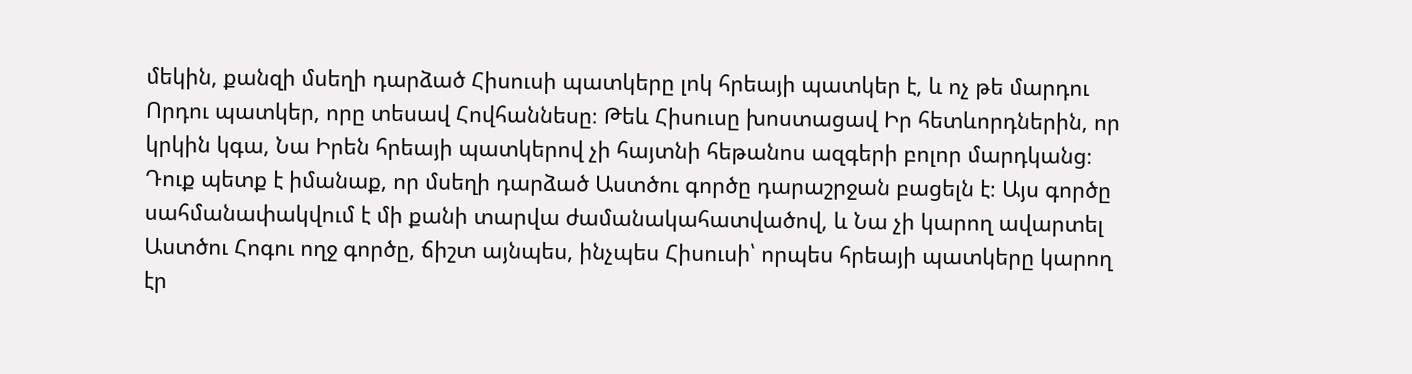մեկին, քանզի մսեղի դարձած Հիսուսի պատկերը լոկ հրեայի պատկեր է, և ոչ թե մարդու Որդու պատկեր, որը տեսավ Հովհաննեսը։ Թեև Հիսուսը խոստացավ Իր հետևորդներին, որ կրկին կգա, Նա Իրեն հրեայի պատկերով չի հայտնի հեթանոս ազգերի բոլոր մարդկանց։ Դուք պետք է իմանաք, որ մսեղի դարձած Աստծու գործը դարաշրջան բացելն է։ Այս գործը սահմանափակվում է մի քանի տարվա ժամանակահատվածով, և Նա չի կարող ավարտել Աստծու Հոգու ողջ գործը, ճիշտ այնպես, ինչպես Հիսուսի՝ որպես հրեայի պատկերը կարող էր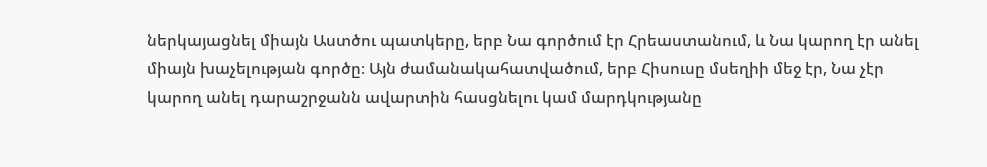ներկայացնել միայն Աստծու պատկերը, երբ Նա գործում էր Հրեաստանում, և Նա կարող էր անել միայն խաչելության գործը։ Այն ժամանակահատվածում, երբ Հիսուսը մսեղիի մեջ էր, Նա չէր կարող անել դարաշրջանն ավարտին հասցնելու կամ մարդկությանը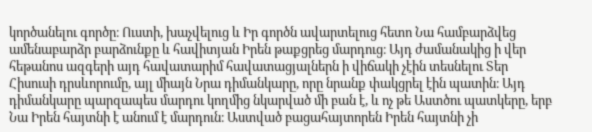կործանելու գործը։ Ուստի, խաչվելուց և Իր գործն ավարտելուց հետո Նա համբարձվեց ամենաբարձր բարձունքը և հավիտյան Իրեն թաքցրեց մարդուց։ Այդ ժամանակից ի վեր հեթանոս ազգերի այդ հավատարիմ հավատացյալներն ի վիճակի չէին տեսնելու Տեր Հիսուսի դրսևորումը, այլ միայն Նրա դիմանկարը, որը նրանք փակցրել էին պատին։ Այդ դիմանկարը պարզապես մարդու կողմից նկարված մի բան է, և ոչ թե Աստծու պատկերը, երբ Նա Իրեն հայտնի է անում է մարդուն։ Աստված բացահայտորեն Իրեն հայտնի չի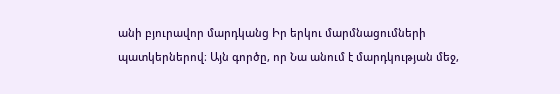անի բյուրավոր մարդկանց Իր երկու մարմնացումների պատկերներով։ Այն գործը, որ Նա անում է մարդկության մեջ,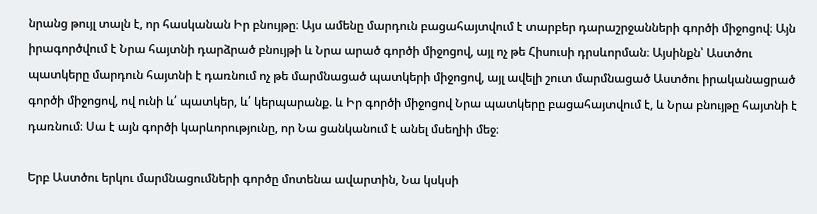նրանց թույլ տալն է, որ հասկանան Իր բնույթը։ Այս ամենը մարդուն բացահայտվում է տարբեր դարաշրջանների գործի միջոցով։ Այն իրագործվում է Նրա հայտնի դարձրած բնույթի և Նրա արած գործի միջոցով, այլ ոչ թե Հիսուսի դրսևորման։ Այսինքն՝ Աստծու պատկերը մարդուն հայտնի է դառնում ոչ թե մարմնացած պատկերի միջոցով, այլ ավելի շուտ մարմնացած Աստծու իրականացրած գործի միջոցով, ով ունի և՛ պատկեր, և՛ կերպարանք. և Իր գործի միջոցով Նրա պատկերը բացահայտվում է, և Նրա բնույթը հայտնի է դառնում։ Սա է այն գործի կարևորությունը, որ Նա ցանկանում է անել մսեղիի մեջ։

Երբ Աստծու երկու մարմնացումների գործը մոտենա ավարտին, Նա կսկսի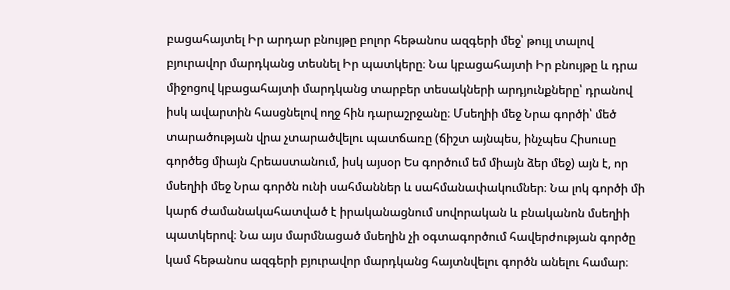բացահայտել Իր արդար բնույթը բոլոր հեթանոս ազգերի մեջ՝ թույլ տալով բյուրավոր մարդկանց տեսնել Իր պատկերը։ Նա կբացահայտի Իր բնույթը և դրա միջոցով կբացահայտի մարդկանց տարբեր տեսակների արդյունքները՝ դրանով իսկ ավարտին հասցնելով ողջ հին դարաշրջանը։ Մսեղիի մեջ Նրա գործի՝ մեծ տարածության վրա չտարածվելու պատճառը (ճիշտ այնպես, ինչպես Հիսուսը գործեց միայն Հրեաստանում, իսկ այսօր Ես գործում եմ միայն ձեր մեջ) այն է, որ մսեղիի մեջ Նրա գործն ունի սահմաններ և սահմանափակումներ։ Նա լոկ գործի մի կարճ ժամանակահատված է իրականացնում սովորական և բնականոն մսեղիի պատկերով։ Նա այս մարմնացած մսեղին չի օգտագործում հավերժության գործը կամ հեթանոս ազգերի բյուրավոր մարդկանց հայտնվելու գործն անելու համար։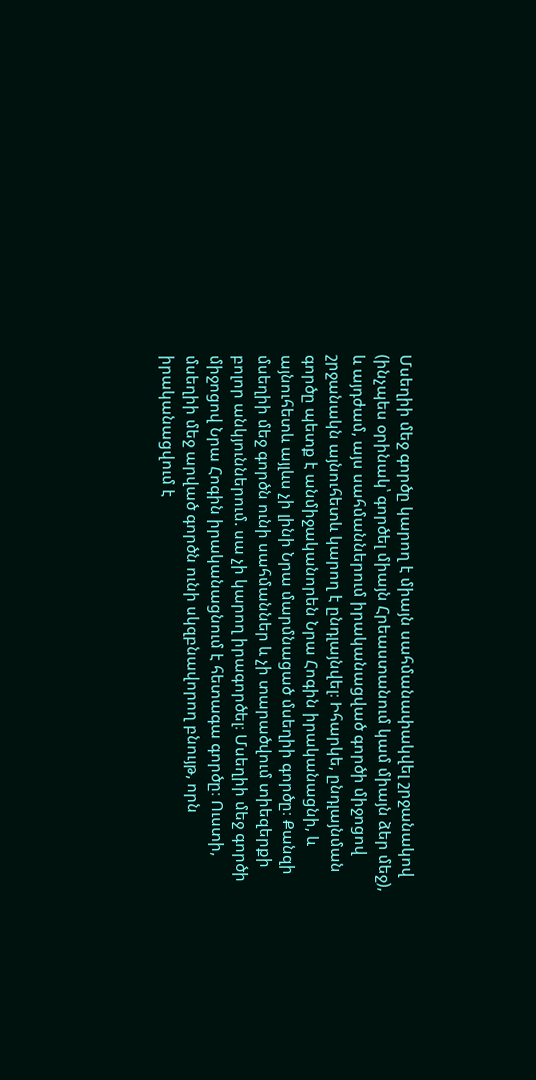Մսեղիի մեջ գործը կարող է միայն սահմանափակվել շրջանակով (ինչպես օրինակ՝ գործել միայն Հրեաստանում կամ միայն ձեր մեջ), և այդժամ, այս սահմաններում իրականացված գործի միջոցով շրջանակն այնուհետև կարող է ընդլայնվել։ Իհարկե, ընդլայնման գործը պետք է անմիջականորեն Նրա Հոգին իրականացնի, և այնուհետև այլևս չի լինի Նրա մարմնացած մսեղիի գործը։ Քանզի մսեղիի մեջ գործն ունի սահմաններ և չի տարածվում տիեզերքի բոլոր անկյուններում. սա չի կարող իրագործել։ Մսեղիի մեջ գործի միջոցով Նրա Հոգին իրականացնում է հետագա գործը։ Ուստի, մսեղիի մեջ արված գործն ունի սկզբնավորող բնույթ, որն իրականացվում է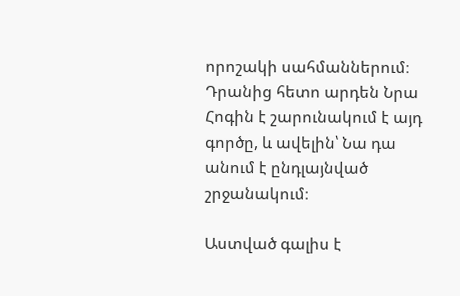որոշակի սահմաններում։ Դրանից հետո արդեն Նրա Հոգին է շարունակում է այդ գործը, և ավելին՝ Նա դա անում է ընդլայնված շրջանակում։

Աստված գալիս է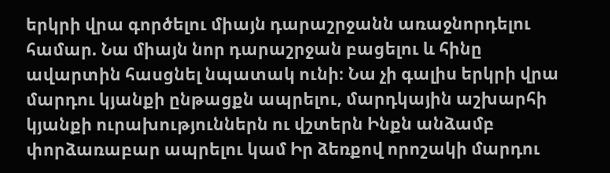երկրի վրա գործելու միայն դարաշրջանն առաջնորդելու համար. Նա միայն նոր դարաշրջան բացելու և հինը ավարտին հասցնել նպատակ ունի։ Նա չի գալիս երկրի վրա մարդու կյանքի ընթացքն ապրելու, մարդկային աշխարհի կյանքի ուրախություններն ու վշտերն Ինքն անձամբ փորձառաբար ապրելու կամ Իր ձեռքով որոշակի մարդու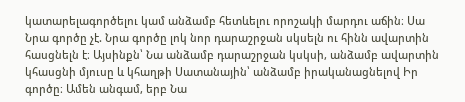կատարելագործելու կամ անձամբ հետևելու որոշակի մարդու աճին։ Սա Նրա գործը չէ. Նրա գործը լոկ նոր դարաշրջան սկսելն ու հինն ավարտին հասցնելն է։ Այսինքն՝ Նա անձամբ դարաշրջան կսկսի, անձամբ ավարտին կհասցնի մյուսը և կհաղթի Սատանային՝ անձամբ իրականացնելով Իր գործը։ Ամեն անգամ, երբ Նա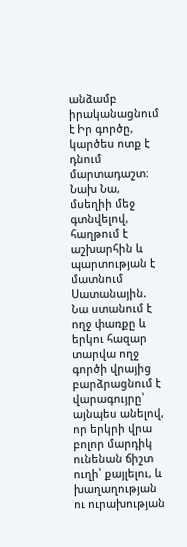անձամբ իրականացնում է Իր գործը, կարծես ոտք է դնում մարտադաշտ։ Նախ Նա, մսեղիի մեջ գտնվելով, հաղթում է աշխարհին և պարտության է մատնում Սատանային. Նա ստանում է ողջ փառքը և երկու հազար տարվա ողջ գործի վրայից բարձրացնում է վարագույրը՝ այնպես անելով, որ երկրի վրա բոլոր մարդիկ ունենան ճիշտ ուղի՝ քայլելու, և խաղաղության ու ուրախության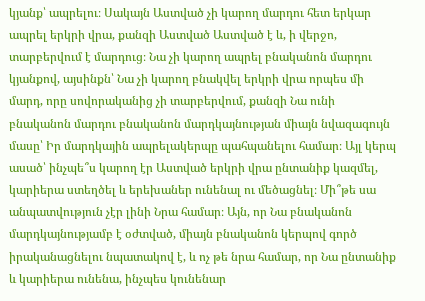կյանք՝ ապրելու։ Սակայն Աստված չի կարող մարդու հետ երկար ապրել երկրի վրա, քանզի Աստված Աստված է և, ի վերջո, տարբերվում է մարդուց։ Նա չի կարող ապրել բնականոն մարդու կյանքով, այսինքն՝ Նա չի կարող բնակվել երկրի վրա որպես մի մարդ, որը սովորականից չի տարբերվում, քանզի Նա ունի բնականոն մարդու բնականոն մարդկայնության միայն նվազագույն մասը՝ Իր մարդկային ապրելակերպը պահպանելու համար։ Այլ կերպ ասած՝ ինչպե՞ս կարող էր Աստված երկրի վրա ընտանիք կազմել, կարիերա ստեղծել և երեխաներ ունենալ ու մեծացնել։ Մի՞թե սա անպատվություն չէր լինի Նրա համար։ Այն, որ Նա բնականոն մարդկայնությամբ է օժտված, միայն բնականոն կերպով գործ իրականացնելու նպատակով է, և ոչ թե նրա համար, որ Նա ընտանիք և կարիերա ունենա, ինչպես կունենար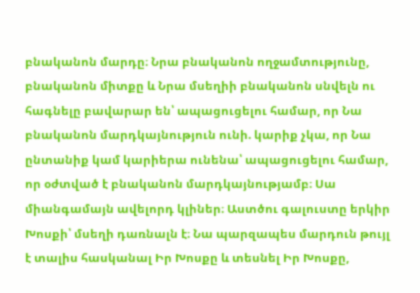բնականոն մարդը։ Նրա բնականոն ողջամտությունը, բնականոն միտքը և Նրա մսեղիի բնականոն սնվելն ու հագնելը բավարար են՝ ապացուցելու համար, որ Նա բնականոն մարդկայնություն ունի. կարիք չկա, որ Նա ընտանիք կամ կարիերա ունենա՝ ապացուցելու համար, որ օժտված է բնականոն մարդկայնությամբ։ Սա միանգամայն ավելորդ կլիներ։ Աստծու գալուստը երկիր Խոսքի՝ մսեղի դառնալն է։ Նա պարզապես մարդուն թույլ է տալիս հասկանալ Իր Խոսքը և տեսնել Իր Խոսքը,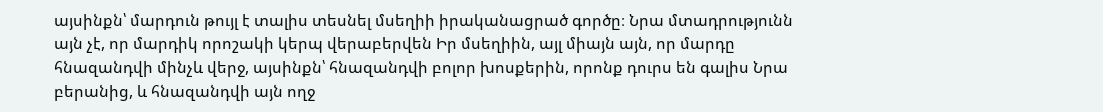այսինքն՝ մարդուն թույլ է տալիս տեսնել մսեղիի իրականացրած գործը։ Նրա մտադրությունն այն չէ, որ մարդիկ որոշակի կերպ վերաբերվեն Իր մսեղիին, այլ միայն այն, որ մարդը հնազանդվի մինչև վերջ, այսինքն՝ հնազանդվի բոլոր խոսքերին, որոնք դուրս են գալիս Նրա բերանից, և հնազանդվի այն ողջ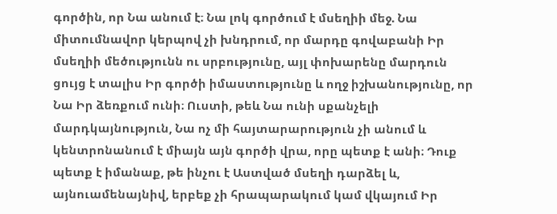գործին, որ Նա անում է։ Նա լոկ գործում է մսեղիի մեջ. Նա միտումնավոր կերպով չի խնդրում, որ մարդը գովաբանի Իր մսեղիի մեծությունն ու սրբությունը, այլ փոխարենը մարդուն ցույց է տալիս Իր գործի իմաստությունը և ողջ իշխանությունը, որ Նա Իր ձեռքում ունի։ Ուստի, թեև Նա ունի սքանչելի մարդկայնություն, Նա ոչ մի հայտարարություն չի անում և կենտրոնանում է միայն այն գործի վրա, որը պետք է անի։ Դուք պետք է իմանաք, թե ինչու է Աստված մսեղի դարձել և, այնուամենայնիվ, երբեք չի հրապարակում կամ վկայում Իր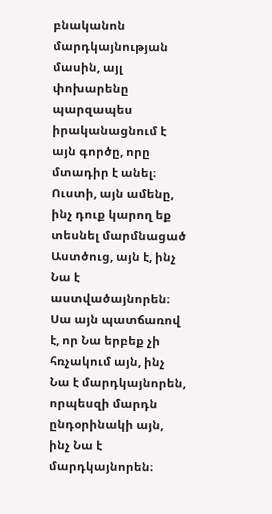բնականոն մարդկայնության մասին, այլ փոխարենը պարզապես իրականացնում է այն գործը, որը մտադիր է անել։ Ուստի, այն ամենը, ինչ դուք կարող եք տեսնել մարմնացած Աստծուց, այն է, ինչ Նա է աստվածայնորեն։ Սա այն պատճառով է, որ Նա երբեք չի հռչակում այն, ինչ Նա է մարդկայնորեն, որպեսզի մարդն ընդօրինակի այն, ինչ Նա է մարդկայնորեն։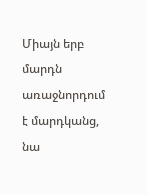Միայն երբ մարդն առաջնորդում է մարդկանց, նա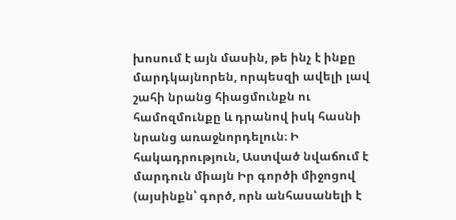խոսում է այն մասին, թե ինչ է ինքը մարդկայնորեն, որպեսզի ավելի լավ շահի նրանց հիացմունքն ու համոզմունքը և դրանով իսկ հասնի նրանց առաջնորդելուն։ Ի հակադրություն, Աստված նվաճում է մարդուն միայն Իր գործի միջոցով (այսինքն՝ գործ, որն անհասանելի է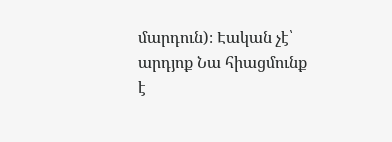մարդուն)։ Էական չէ՝ արդյոք Նա հիացմունք է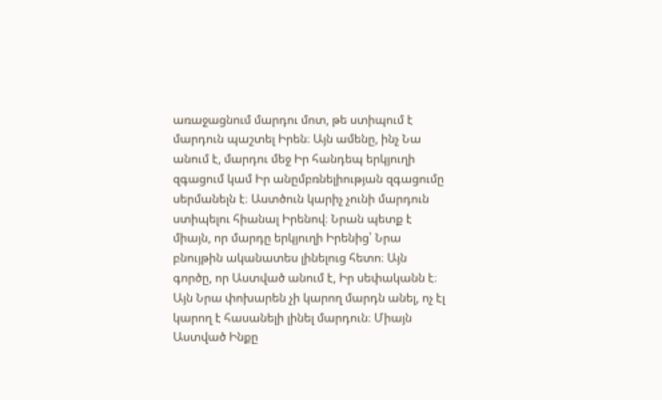առաջացնում մարդու մոտ, թե ստիպում է մարդուն պաշտել Իրեն։ Այն ամենը, ինչ Նա անում է, մարդու մեջ Իր հանդեպ երկյուղի զգացում կամ Իր անըմբռնելիության զգացումը սերմանելն է։ Աստծուն կարիչ չունի մարդուն ստիպելու հիանալ Իրենով։ Նրան պետք է միայն, որ մարդը երկյուղի Իրենից՝ Նրա բնույթին ականատես լինելուց հետո։ Այն գործը, որ Աստված անում է, Իր սեփականն է։ Այն Նրա փոխարեն չի կարող մարդն անել, ոչ էլ կարող է հասանելի լինել մարդուն։ Միայն Աստված Ինքը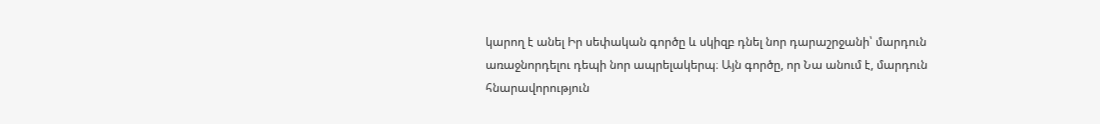կարող է անել Իր սեփական գործը և սկիզբ դնել նոր դարաշրջանի՝ մարդուն առաջնորդելու դեպի նոր ապրելակերպ։ Այն գործը, որ Նա անում է, մարդուն հնարավորություն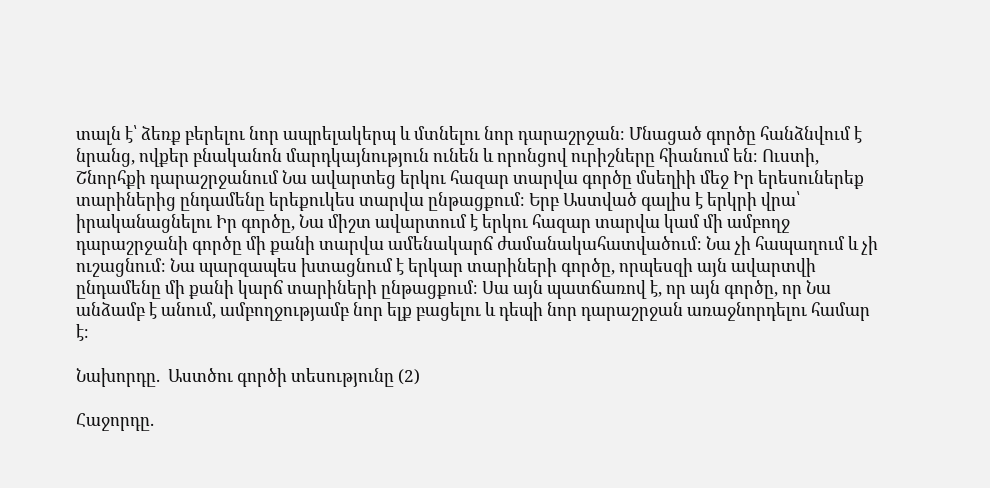տալն է՝ ձեռք բերելու նոր ապրելակերպ և մտնելու նոր դարաշրջան։ Մնացած գործը հանձնվում է նրանց, ովքեր բնականոն մարդկայնություն ունեն և որոնցով ուրիշները հիանում են։ Ուստի, Շնորհքի դարաշրջանում Նա ավարտեց երկու հազար տարվա գործը մսեղիի մեջ Իր երեսուներեք տարիներից ընդամենը երեքուկես տարվա ընթացքում։ Երբ Աստված գալիս է երկրի վրա՝ իրականացնելու Իր գործը, Նա միշտ ավարտում է երկու հազար տարվա կամ մի ամբողջ դարաշրջանի գործը մի քանի տարվա ամենակարճ ժամանակահատվածում։ Նա չի հապաղում և չի ուշացնում։ Նա պարզապես խտացնում է երկար տարիների գործը, որպեսզի այն ավարտվի ընդամենը մի քանի կարճ տարիների ընթացքում։ Սա այն պատճառով է, որ այն գործը, որ Նա անձամբ է անում, ամբողջությամբ նոր ելք բացելու և դեպի նոր դարաշրջան առաջնորդելու համար է։

Նախորդը.  Աստծու գործի տեսությունը (2)

Հաջորդը.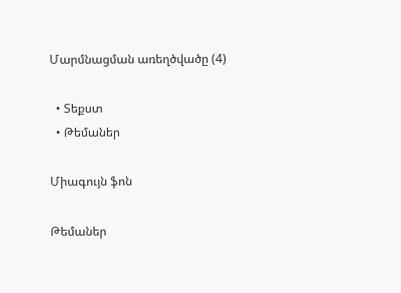Մարմնացման առեղծվածը (4)

  • Տեքստ
  • Թեմաներ

Միագույն ֆոն

Թեմաներ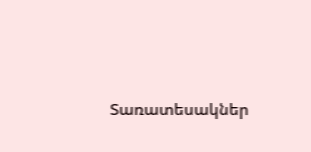Տառատեսակներ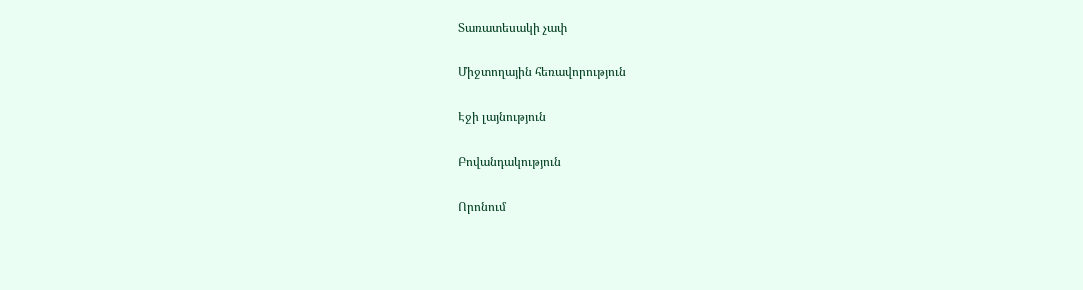Տառատեսակի չափ

Միջտողային հեռավորություն

Էջի լայնություն

Բովանդակություն

Որոնում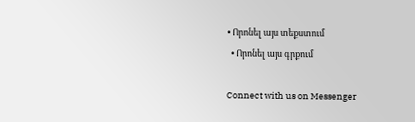• Որոնել այս տեքստում
  • Որոնել այս գրքում

Connect with us on Messenger